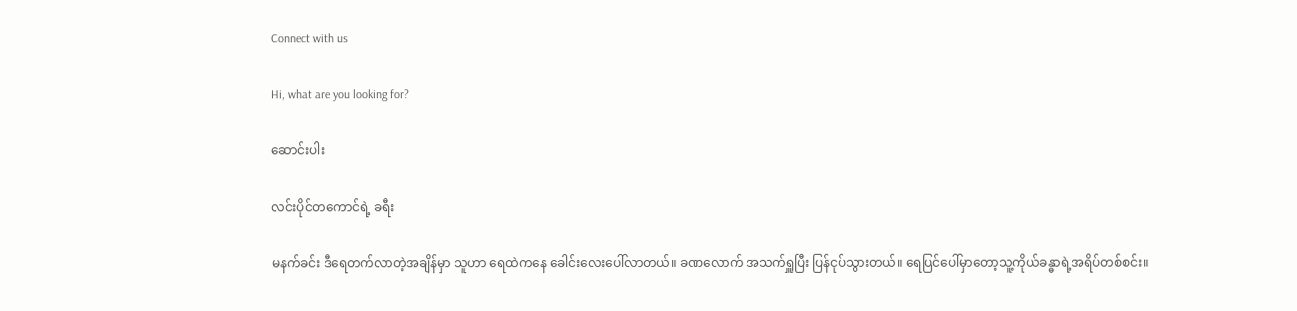Connect with us

Hi, what are you looking for?

ဆောင်းပါး

လင်းပိုင်တကောင်ရဲ့ ခရီး

မနက်ခင်း ဒီရေတက်လာတဲ့အချိန်မှာ သူဟာ ရေထဲကနေ ခေါင်းလေးပေါ်လာတယ်။ ခဏလောက် အသက်ရှူပြီး ပြန်ငုပ်သွားတယ်။ ရေပြင်ပေါ်မှာတော့သူ့ကိုယ်ခန္ဓာရဲ့အရိပ်တစ်စင်း။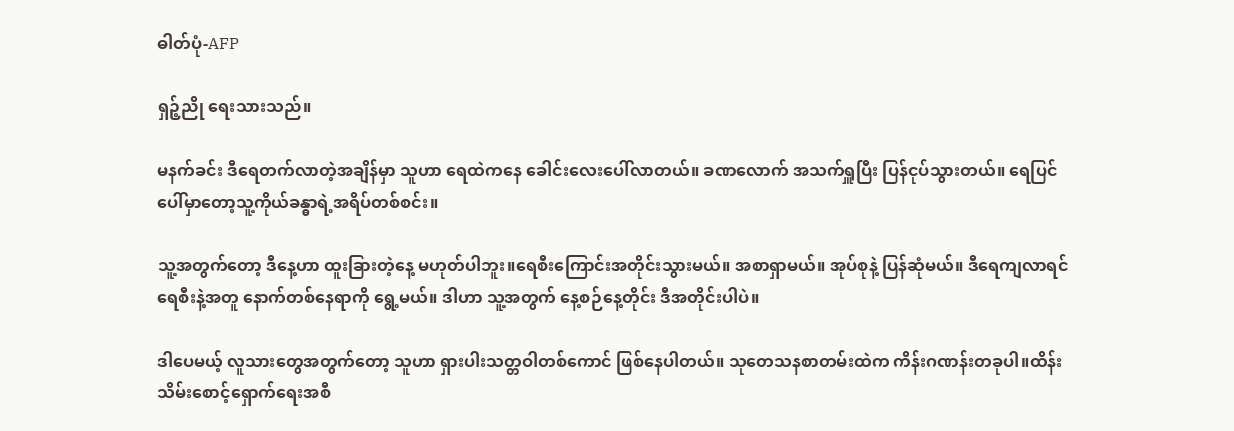ဓါတ်ပုံ-AFP

ရှဉ့်ညို ရေးသားသည်။

မနက်ခင်း ဒီရေတက်လာတဲ့အချိန်မှာ သူဟာ ရေထဲကနေ ခေါင်းလေးပေါ်လာတယ်။ ခဏလောက် အသက်ရှူပြီး ပြန်ငုပ်သွားတယ်။ ရေပြင်ပေါ်မှာတော့သူ့ကိုယ်ခန္ဓာရဲ့အရိပ်တစ်စင်း။

သူ့အတွက်တော့ ဒီနေ့ဟာ ထူးခြားတဲ့နေ့ မဟုတ်ပါဘူး။ရေစီးကြောင်းအတိုင်းသွားမယ်။ အစာရှာမယ်။ အုပ်စုနဲ့ ပြန်ဆုံမယ်။ ဒီရေကျလာရင် ရေစီးနဲ့အတူ နောက်တစ်နေရာကို ရွေ့မယ်။ ဒါဟာ သူ့အတွက် နေ့စဉ်နေ့တိုင်း ဒီအတိုင်းပါပဲ။

ဒါပေမယ့် လူသားတွေအတွက်တော့ သူဟာ ရှားပါးသတ္တဝါတစ်ကောင် ဖြစ်နေပါတယ်။ သုတေသနစာတမ်းထဲက ကိန်းဂဏန်းတခုပါ။ထိန်းသိမ်းစောင့်ရှောက်ရေးအစီ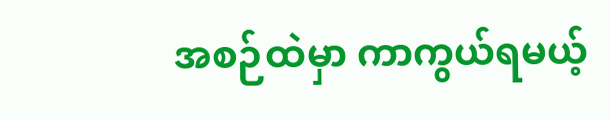အစဉ်ထဲမှာ ကာကွယ်ရမယ့်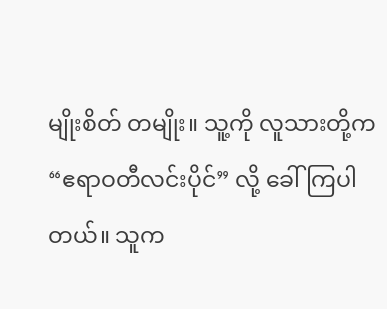မျိုးစိတ် တမျိုး။ သူ့ကို လူသားတို့က “ဧရာဝတီလင်းပိုင်” လို့ ခေါ်ကြပါတယ်။ သူက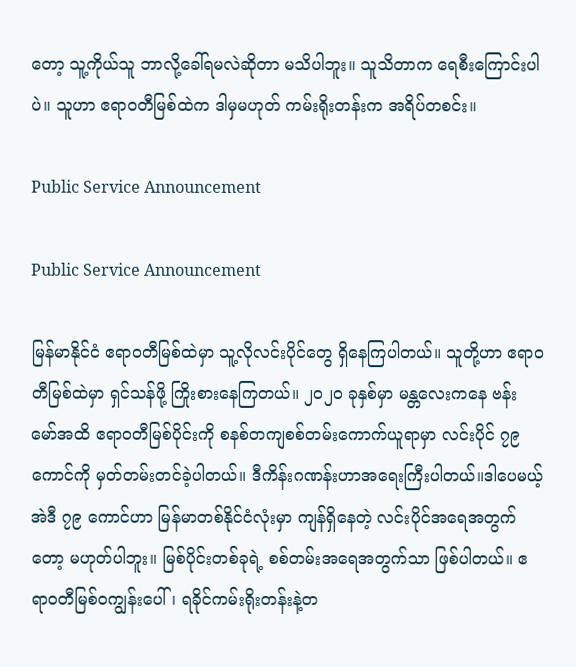တော့ သူ့ကိုယ်သူ ဘာလို့ခေါ်ရမလဲဆိုတာ မသိပါဘူး။ သူသိတာက ရေစီးကြောင်းပါပဲ။ သူဟာ ဧရာဝတီမြစ်ထဲက ဒါမှမဟုတ် ကမ်းရိုးတန်းက အရိပ်တစင်း။

Public Service Announcement

Public Service Announcement

မြန်မာနိုင်ငံ ဧရာဝတီမြစ်ထဲမှာ သူ့လိုလင်းပိုင်တွေ ရှိနေကြပါတယ်။ သူတို့ဟာ ဧရာဝတီမြစ်ထဲမှာ ရှင်သန်ဖို့ ကြိုးစားနေကြတယ်။ ၂၀၂၀ ခုနှစ်မှာ မန္တလေးကနေ ဗန်းမော်အထိ ဧရာဝတီမြစ်ပိုင်းကို စနစ်တကျစစ်တမ်းကောက်ယူရာမှာ လင်းပိုင် ၇၉ ကောင်ကို မှတ်တမ်းတင်ခဲ့ပါတယ်။ ဒီကိန်းဂဏန်းဟာအရေးကြီးပါတယ်။ဒါပေမယ့်အဲဒီ ၇၉ ကောင်ဟာ မြန်မာတစ်နိုင်ငံလုံးမှာ ကျန်ရှိနေတဲ့ လင်းပိုင်အရေအတွက်တော့ မဟုတ်ပါဘူး။ မြစ်ပိုင်းတစ်ခုရဲ့ စစ်တမ်းအရေအတွက်သာ ဖြစ်ပါတယ်။ ဧရာဝတီမြစ်ဝကျွန်းပေါ်၊ ရခိုင်ကမ်းရိုးတန်းနဲ့တ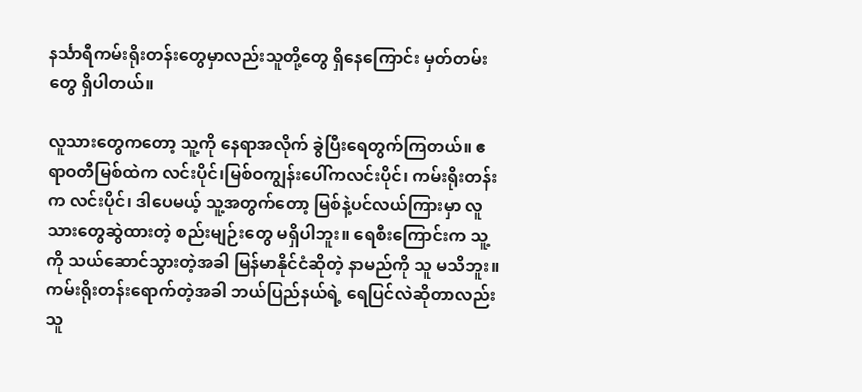နင်္သာရီကမ်းရိုးတန်းတွေမှာလည်းသူတို့တွေ ရှိနေကြောင်း မှတ်တမ်းတွေ ရှိပါတယ်။

လူသားတွေကတော့ သူ့ကို နေရာအလိုက် ခွဲပြီးရေတွက်ကြတယ်။ ဧရာဝတီမြစ်ထဲက လင်းပိုင်၊မြစ်ဝကျွန်းပေါ်ကလင်းပိုင်၊ ကမ်းရိုးတန်းက လင်းပိုင်၊ ဒါပေမယ့် သူ့အတွက်တော့ မြစ်နဲ့ပင်လယ်ကြားမှာ လူသားတွေဆွဲထားတဲ့ စည်းမျဉ်းတွေ မရှိပါဘူး။ ရေစီးကြောင်းက သူ့ကို သယ်ဆောင်သွားတဲ့အခါ မြန်မာနိုင်ငံဆိုတဲ့ နာမည်ကို သူ မသိဘူး။ ကမ်းရိုးတန်းရောက်တဲ့အခါ ဘယ်ပြည်နယ်ရဲ့ ရေပြင်လဲဆိုတာလည်း သူ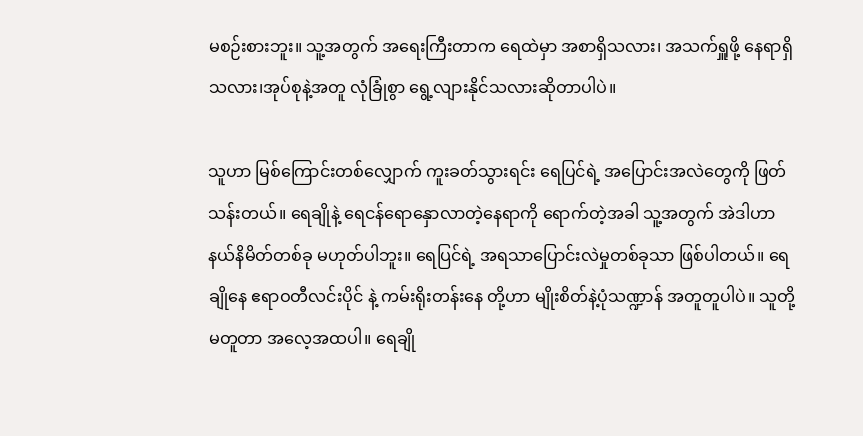မစဉ်းစားဘူး။ သူ့အတွက် အရေးကြီးတာက ရေထဲမှာ အစာရှိသလား၊ အသက်ရှူဖို့ နေရာရှိသလား၊အုပ်စုနဲ့အတူ လုံခြုံစွာ ရွေ့လျားနိုင်သလားဆိုတာပါပဲ။

သူဟာ မြစ်ကြောင်းတစ်လျှောက် ကူးခတ်သွားရင်း ရေပြင်ရဲ့ အပြောင်းအလဲတွေကို ဖြတ်သန်းတယ်။ ရေချိုနဲ့ ရေငန်ရောနှောလာတဲ့နေရာကို ရောက်တဲ့အခါ သူ့အတွက် အဲဒါဟာ နယ်နိမိတ်တစ်ခု မဟုတ်ပါဘူး။ ရေပြင်ရဲ့ အရသာပြောင်းလဲမှုတစ်ခုသာ ဖြစ်ပါတယ်။ ရေချိုနေ ဧရာဝတီလင်းပိုင် နဲ့ ကမ်းရိုးတန်းနေ တို့ဟာ မျိုးစိတ်နဲ့ပုံသဏ္ဍာန် အတူတူပါပဲ။ သူတို့မတူတာ အလေ့အထပါ။ ရေချို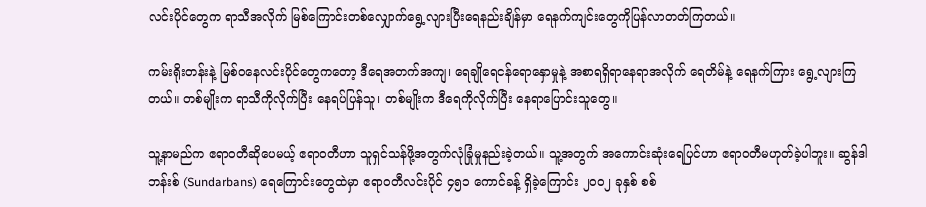လင်းပိုင်တွေက ရာသီအလိုက် မြစ်ကြောင်းတစ်လျှောက်ရွေ့လျားပြီးရေနည်းချိန်မှာ ရေနက်ကျင်းတွေကိုပြန်လာတတ်ကြတယ်။

ကမ်းရိုးတန်းနဲ့ မြစ်ဝနေလင်းပိုင်တွေကတော့ ဒီရေအတက်အကျ၊ ရေချိုရေငန်ရောနှောမှုနဲ့ အစာရရှိရာနေရာအလိုက် ရေတိမ်နဲ့ ရေနက်ကြား ရွေ့လျားကြတယ်။ တစ်မျိုးက ရာသီကိုလိုက်ပြီး နေရပ်ပြန်သူ၊ တစ်မျိုးက ဒီရေကိုလိုက်ပြီး နေရာပြောင်းသူတွေ။

သူ့နာမည်က ဧရာဝတီဆိုပေမယ့် ဧရာဝတီဟာ သူရှင်သန်ဖို့အတွက်လုံခြုံမှုနည်းခဲ့တယ်။ သူ့အတွက် အကောင်းဆုံးရေပြင်ဟာ ဧရာဝတီမဟုတ်ခဲ့ပါဘူး။ ဆွန်ဒါဘန်းစ် (Sundarbans) ရေကြောင်းတွေထဲမှာ ဧရာဝတီလင်းပိုင် ၄၅၁ ကောင်ခန့် ရှိခဲ့ကြောင်း ၂၀၀၂ ခုနှစ် စစ်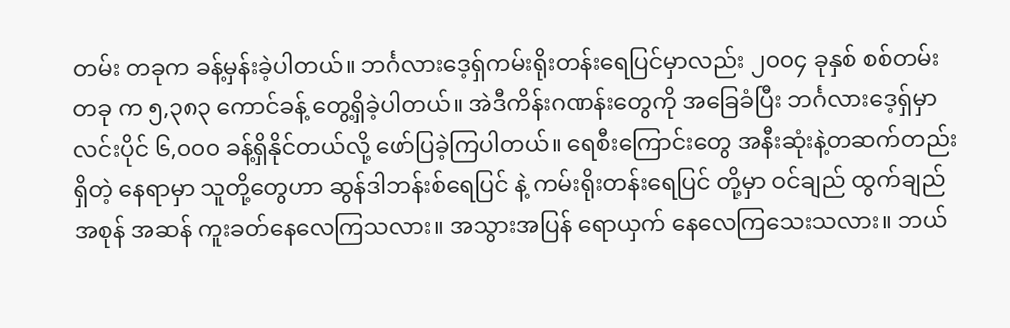တမ်း တခုက ခန့်မှန်းခဲ့ပါတယ်။ ဘင်္ဂလားဒေ့ရှ်ကမ်းရိုးတန်းရေပြင်မှာလည်း ၂၀၀၄ ခုနှစ် စစ်တမ်းတခု က ၅,၃၈၃ ကောင်ခန့် တွေ့ရှိခဲ့ပါတယ်။ အဲဒီကိန်းဂဏန်းတွေကို အခြေခံပြီး ဘင်္ဂလားဒေ့ရှ်မှာ လင်းပိုင် ၆,၀၀၀ ခန့်ရှိနိုင်တယ်လို့ ဖော်ပြခဲ့ကြပါတယ်။ ရေစီးကြောင်းတွေ အနီးဆုံးနဲ့တဆက်တည်းရှိတဲ့ နေရာမှာ သူတို့တွေဟာ ဆွန်ဒါဘန်းစ်ရေပြင် နဲ့ ကမ်းရိုးတန်းရေပြင် တို့မှာ ဝင်ချည် ထွက်ချည် အစုန် အဆန် ကူးခတ်နေလေကြသလား။ အသွားအပြန် ရောယှက် နေလေကြသေးသလား။ ဘယ်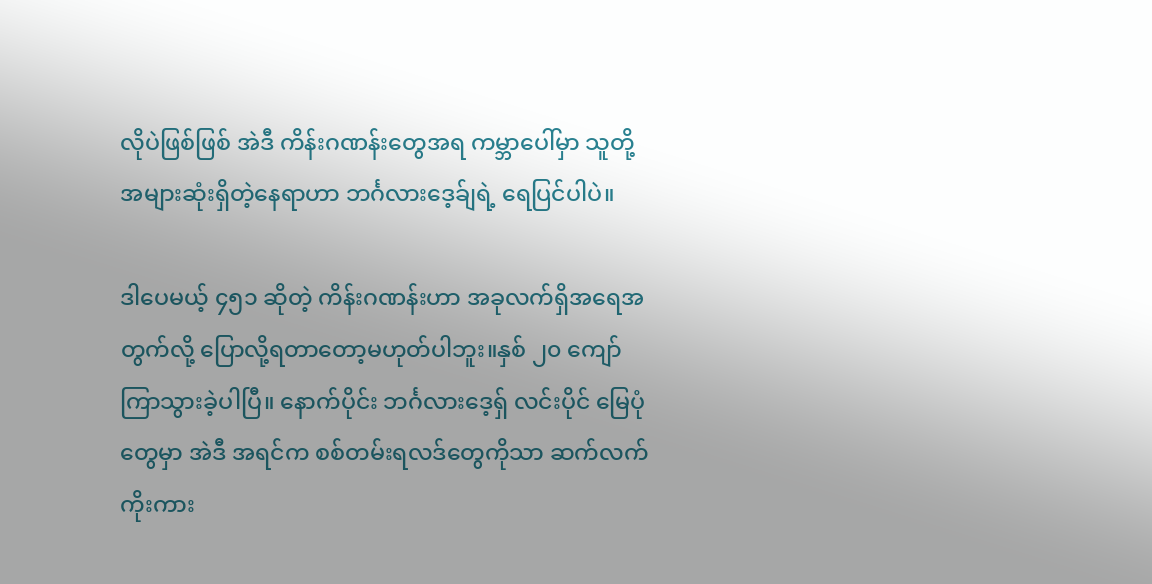လိုပဲဖြစ်ဖြစ် အဲဒီ ကိန်းဂဏန်းတွေအရ ကမ္ဘာပေါ်မှာ သူတို့ အများဆုံးရှိတဲ့နေရာဟာ ဘင်္ဂလားဒေ့ခ်ျရဲ့ ရေပြင်ပါပဲ။

ဒါပေမယ့် ၄၅၁ ဆိုတဲ့ ကိန်းဂဏန်းဟာ အခုလက်ရှိအရေအတွက်လို့ ပြောလို့ရတာတော့မဟုတ်ပါဘူး။နှစ် ၂၀ ကျော်ကြာသွားခဲ့ပါပြီ။ နောက်ပိုင်း ဘင်္ဂလားဒေ့ရှ် လင်းပိုင် မြေပုံတွေမှာ အဲဒီ အရင်က စစ်တမ်းရလဒ်တွေကိုသာ ဆက်လက်ကိုးကား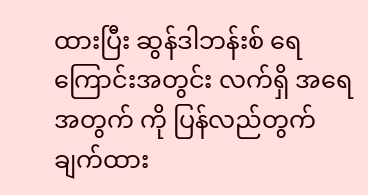ထားပြီး ဆွန်ဒါဘန်းစ် ရေကြောင်းအတွင်း လက်ရှိ အရေအတွက် ကို ပြန်လည်တွက်ချက်ထား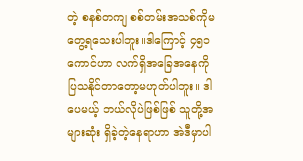တဲ့ စနစ်တကျ စစ်တမ်းအသစ်ကိုမတွေ့ရသေးပါဘူး။ဒါကြောင့် ၄၅၁ ကောင်ဟာ လက်ရှိအခြေအနေကို ပြသနိုင်တာတော့မဟုတ်ပါဘူး။ ဒါပေမယ့် ဘယ်လိုပဲဖြစ်ဖြစ် သူတို့အများဆုံး ရှိခဲ့တဲ့နေရာဟာ အဲဒီမှာပါ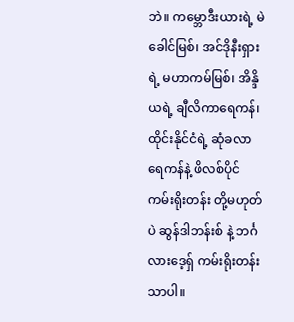ဘဲ။ ကမ္ဘောဒီးယားရဲ့ မဲခေါင်မြစ်၊ အင်ဒိုနီးရှားရဲ့ မဟာကမ်မြစ်၊ အိန္ဒိယရဲ့ ချီလိကာရေကန်၊ ထိုင်းနိုင်ငံရဲ့ ဆုံခလာရေကန်နဲ့ ဖိလစ်ပိုင်ကမ်းရိုးတန်း တို့မဟုတ်ပဲ ဆွန်ဒါဘန်းစ် နဲ့ ဘင်္ဂလားဒေ့ရှ် ကမ်းရိုးတန်းသာပါ။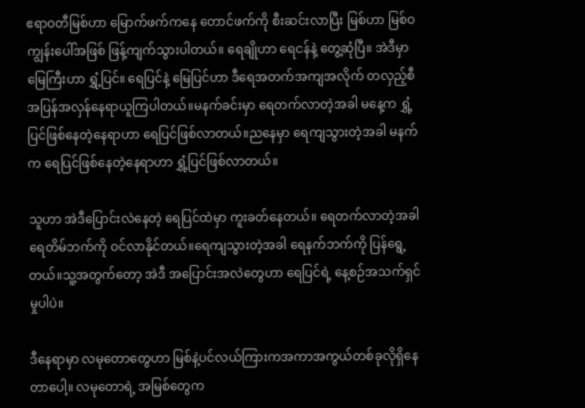ဧရာဝတီမြစ်ဟာ မြောက်ဖက်ကနေ တောင်ဖက်ကို စီးဆင်းလာပြီး မြစ်ဟာ မြစ်ဝကျွန်းပေါ်အဖြစ် ဖြန့်ကျက်သွားပါတယ်။ ရေချိုဟာ ရေငန်နဲ့ တွေ့ဆုံပြီ။ အဲဒီမှာ မြေကြီးဟာ ရွှံ့ပြင်။ ရေပြင်နဲ့ မြေပြင်ဟာ ဒီရေအတက်အကျအလိုက် တလှည့်စီ အပြန်အလှန်နေရာယူကြပါတယ်။မနက်ခင်းမှာ ရေတက်လာတဲ့အခါ မနေ့က ရွှံ့ပြင်ဖြစ်နေတဲ့နေရာဟာ ရေပြင်ဖြစ်လာတယ်။ညနေမှာ ရေကျသွားတဲ့အခါ မနက်က ရေပြင်ဖြစ်နေတဲ့နေရာဟာ ရွှံ့ပြင်ဖြစ်လာတယ်။

သူဟာ အဲဒီပြောင်းလဲနေတဲ့ ရေပြင်ထဲမှာ ကူးခတ်နေတယ်။ ရေတက်လာတဲ့အခါ ရေတိမ်ဘက်ကို ဝင်လာနိုင်တယ်။ရေကျသွားတဲ့အခါ ရေနက်ဘက်ကို ပြန်ရွေ့တယ်။သူ့အတွက်တော့ အဲဒီ အပြောင်းအလဲတွေဟာ ရေပြင်ရဲ့ နေ့စဉ်အသက်ရှင်မှုပါပဲ။

ဒီနေရာမှာ လမုတောတွေဟာ မြစ်နဲ့ပင်လယ်ကြားကအကာအကွယ်တစ်ခုလိုရှိနေတာ‌ပေါ့။ လမုတောရဲ့ အမြစ်တွေက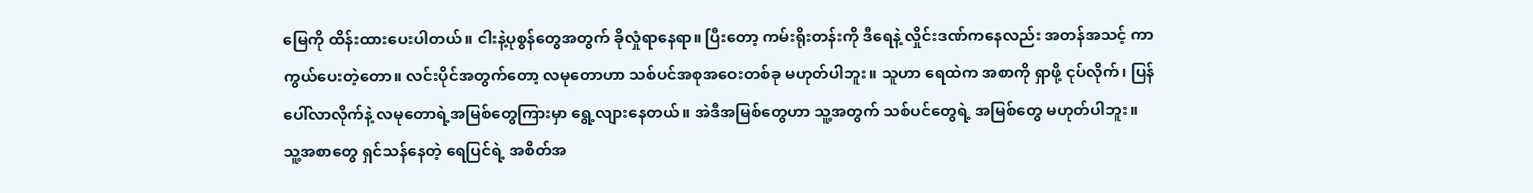မြေကို ထိန်းထားပေးပါတယ်။ ငါးနဲ့ပုစွန်တွေအတွက် ခိုလှုံရာနေရာ။ ပြီးတော့ ကမ်းရိုးတန်းကို ဒီရေနဲ့ လှိုင်းဒဏ်ကနေလည်း အတန်အသင့် ကာကွယ်ပေးတဲ့‌တော။ လင်းပိုင်အတွက်တော့ လမုတောဟာ သစ်ပင်အစုအဝေးတစ်ခု မဟုတ်ပါဘူး။ သူဟာ ရေထဲက အစာကို ရှာဖို့ ငုပ်လိုက်၊ ပြန်ပေါ်လာလိုက်နဲ့ လမုတောရဲ့အမြစ်တွေကြားမှာ ရွေ့လျားနေတယ်။ အဲဒီအမြစ်တွေဟာ သူ့အတွက် သစ်ပင်တွေရဲ့ အမြစ်တွေ မဟုတ်ပါဘူး။ သူ့အစာတွေ ရှင်သန်နေတဲ့ ရေပြင်ရဲ့ အစိတ်အ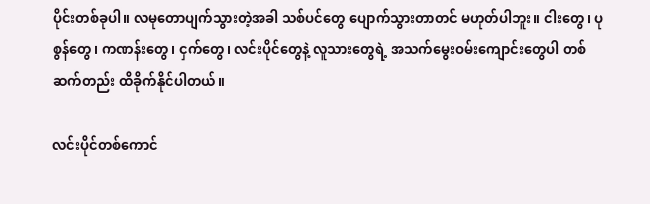ပိုင်းတစ်ခုပါ။ လမုတောပျက်သွားတဲ့အခါ သစ်ပင်တွေ ပျောက်သွားတာတင် မဟုတ်ပါဘူး။ ငါးတွေ၊ ပုစွန်တွေ၊ ကဏန်းတွေ၊ ငှက်တွေ၊ လင်းပိုင်တွေနဲ့ လူသားတွေရဲ့ အသက်မွေးဝမ်းကျောင်းတွေပါ တစ်ဆက်တည်း ထိခိုက်နိုင်ပါတယ်။

လင်းပိုင်တစ်ကောင်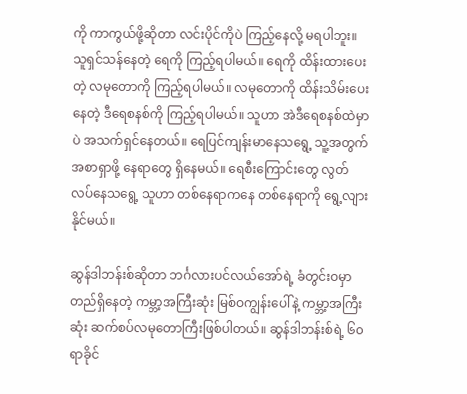ကို ကာကွယ်ဖို့ဆိုတာ လင်းပိုင်ကိုပဲ ကြည့်နေလို့ မရပါဘူး။ သူရှင်သန်နေတဲ့ ရေကို ကြည့်ရပါမယ်။ ရေကို ထိန်းထားပေးတဲ့ လမုတောကို ကြည့်ရပါမယ်။ လမုတောကို ထိန်းသိမ်းပေးနေတဲ့ ဒီရေစနစ်ကို ကြည့်ရပါမယ်။ သူဟာ အဲဒီရေစနစ်ထဲမှာပဲ အသက်ရှင်နေတယ်။ ရေပြင်ကျန်းမာနေသရွေ့ သူ့အတွက် အစာရှာဖို့ နေရာတွေ ရှိနေမယ်။ ရေစီးကြောင်းတွေ လွတ်လပ်နေသရွေ့ သူဟာ တစ်နေရာကနေ တစ်နေရာကို ရွေ့လျားနိုင်မယ်။

ဆွန်ဒါဘန်းစ်ဆိုတာ ဘင်္ဂလားပင်လယ်အော်ရဲ့ ခံတွင်းဝမှာ တည်ရှိနေတဲ့ ကမ္ဘာ့အကြီးဆုံး မြစ်ဝကျွန်းပေါ်နဲ့ ကမ္ဘာ့အကြီးဆုံး ဆက်စပ်လမုတောကြီးဖြစ်ပါတယ်။ ဆွန်ဒါဘန်းစ်ရဲ့ ၆၀ ရာခိုင်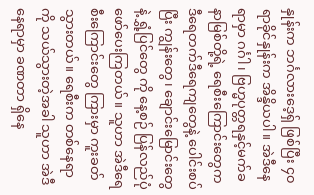နှုန်းက ဘင်္ဂလားဒေ့ရှ် ဖြစ်ပြီး ၄၀ ရာခိုင်နှုန်းက အိန္ဒိယပါ။ အဲဒီနေရာမှာ ဂင်္ဂါ၊ ဗြဟ္မပုတ္တရနှင့်မက်ခနာမြစ်တို့ရဲ့ ရေစီးကြောင်းတွေက ဒီရေတက်ဒီရေကျတွေနဲ့ ပေါင်းစပ်ပြီး ကျွန်းတွေ၊ ချောင်းမြောင်းတွေ နဲ့ ရွှံ့ပြင်တွေ ကို နေ့စဉ် ပြန်လည်ပုံဖော်ပေးကြတယ်။ သူဟာ အဲဒီရေစီးကြောင်းတွေ ကြားမှာ ကူးခတ်သွားတယ်။ ရေစီးက တစ်နေရာကို သယ်သွားတဲ့အခါ သူဟာ အဲဒီနေရာမှာ ခဏတာ ရှိနေ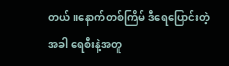တယ်။နောက်တစ်ကြိမ် ဒီရေပြောင်းတဲ့အခါ ရေစီးနဲ့အတူ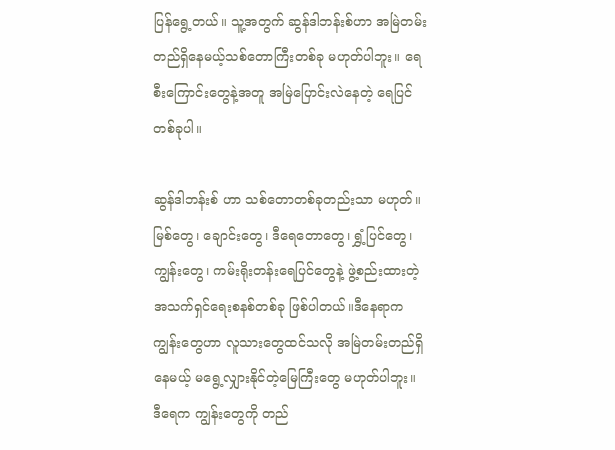ပြန်ရွေ့တယ်။ သူ့အတွက် ဆွန်ဒါဘန်းစ်ဟာ အမြဲတမ်းတည်ရှိနေမယ့်သစ်တောကြီးတစ်ခု မဟုတ်ပါဘူး။ ရေစီးကြောင်းတွေနဲ့အတူ အမြဲပြောင်းလဲနေတဲ့ ရေပြင်တစ်ခုပါ။

ဆွန်ဒါဘန်းစ် ဟာ သစ်တောတစ်ခုတည်းသာ မဟုတ်။ မြစ်တွေ၊ ချောင်းတွေ၊ ဒီရေတောတွေ၊ ရွှံ့ပြင်တွေ၊ ကျွန်းတွေ၊ ကမ်းရိုးတန်းရေပြင်တွေနဲ့ ဖွဲ့စည်းထားတဲ့ အသက်ရှင်ရေးစနစ်တစ်ခု ဖြစ်ပါတယ်။ဒီနေရာကကျွန်းတွေဟာ လူသားတွေထင်သလို အမြဲတမ်းတည်ရှိနေမယ့် မရွေ့လျှားနိုင်တဲ့မြေကြီးတွေ မဟုတ်ပါဘူး။ ဒီရေက ကျွန်းတွေကို တည်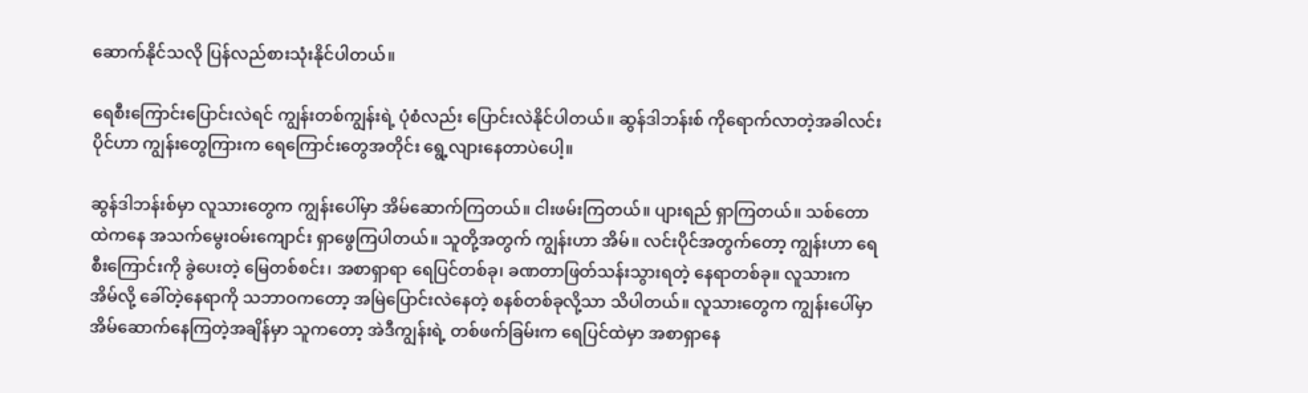ဆောက်နိုင်သလို ပြန်လည်စားသုံးနိုင်ပါတယ်။

ရေစီးကြောင်းပြောင်းလဲရင် ကျွန်းတစ်ကျွန်းရဲ့ ပုံစံလည်း ပြောင်းလဲနိုင်ပါတယ်။ ဆွန်ဒါဘန်းစ် ကိုရောက်လာတဲ့အခါလင်းပိုင်ဟာ ကျွန်းတွေကြားက ရေကြောင်းတွေအတိုင်း ရွေ့လျားနေတာပဲ‌ပေါ့။

ဆွန်ဒါဘန်းစ်မှာ လူသားတွေက ကျွန်းပေါ်မှာ အိမ်ဆောက်ကြတယ်။ ငါးဖမ်းကြတယ်။ ပျားရည် ရှာကြတယ်။ သစ်တောထဲကနေ အသက်မွေးဝမ်းကျောင်း ရှာဖွေကြပါတယ်။ သူတို့အတွက် ကျွန်းဟာ အိမ်။ လင်းပိုင်အတွက်တော့ ကျွန်းဟာ ရေစီးကြောင်းကို ခွဲပေးတဲ့ မြေတစ်စင်း၊ အစာရှာရာ ရေပြင်တစ်ခု၊ ခဏတာဖြတ်သန်းသွားရတဲ့ နေရာတစ်ခု။ လူသားက အိမ်လို့ ခေါ်တဲ့နေရာကို သဘာဝကတော့ အမြဲပြောင်းလဲနေတဲ့ စနစ်တစ်ခုလို့သာ သိပါတယ်။ လူသားတွေက ကျွန်းပေါ်မှာ အိမ်ဆောက်နေကြတဲ့အချိန်မှာ သူကတော့ အဲဒီကျွန်းရဲ့ တစ်ဖက်ခြမ်းက ရေပြင်ထဲမှာ အစာရှာနေ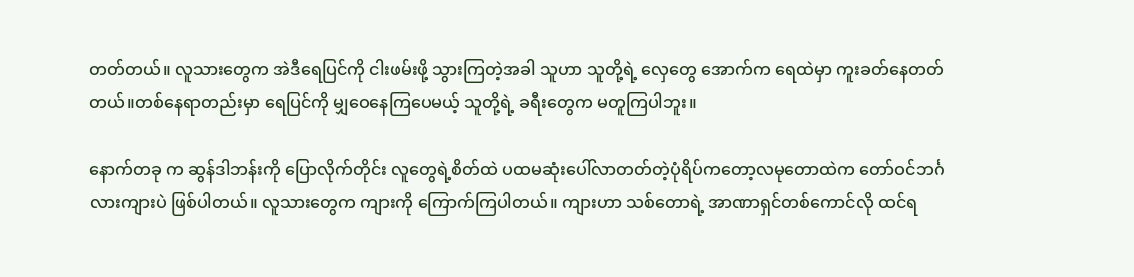တတ်တယ်။ လူသားတွေက အဲဒီရေပြင်ကို ငါးဖမ်းဖို့ သွားကြတဲ့အခါ သူဟာ သူတို့ရဲ့ လှေတွေ အောက်က ရေထဲမှာ ကူးခတ်နေတတ်တယ်။တစ်နေရာတည်းမှာ ရေပြင်ကို မျှဝေနေကြပေမယ့် သူတို့ရဲ့ ခရီးတွေက မတူကြပါဘူး။

နောက်တခု က ဆွန်ဒါဘန်းကို ပြောလိုက်တိုင်း လူတွေရဲ့စိတ်ထဲ ပထမဆုံးပေါ်လာတတ်တဲ့ပုံရိပ်ကတော့လမုတောထဲက တော်ဝင်ဘင်္ဂလားကျားပဲ ဖြစ်ပါတယ်။ လူသားတွေက ကျားကို ကြောက်ကြပါတယ်။ ကျားဟာ သစ်တောရဲ့ အာဏာရှင်တစ်ကောင်လို ထင်ရ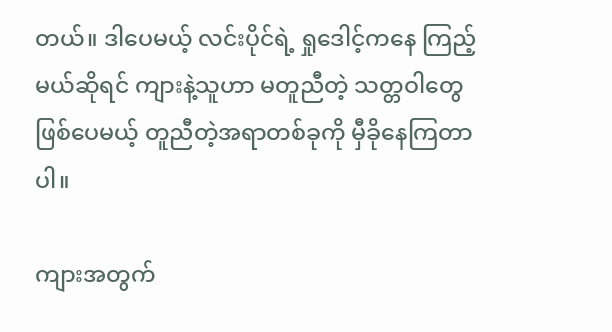တယ်။ ဒါပေမယ့် လင်းပိုင်ရဲ့ ရှုဒေါင့်ကနေ ကြည့်မယ်ဆိုရင် ကျားနဲ့သူဟာ မတူညီတဲ့ သတ္တဝါတွေ ဖြစ်ပေမယ့် တူညီတဲ့အရာတစ်ခုကို မှီခိုနေကြတာပါ။

ကျားအတွက်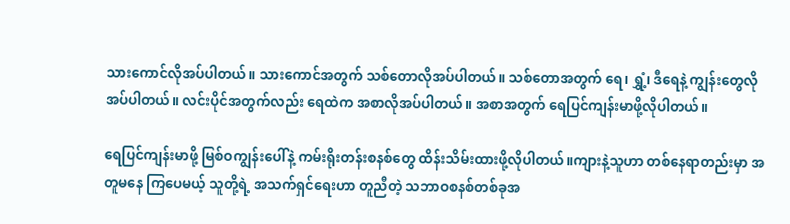သားကောင်လိုအပ်ပါတယ်။ သားကောင်အတွက် သစ်တောလိုအပ်ပါတယ်။ သစ်တောအတွက် ရေ၊ ရွှံ့၊ ဒီရေနဲ့ ကျွန်းတွေလိုအပ်ပါတယ်။ လင်းပိုင်အတွက်လည်း ရေထဲက အစာလိုအပ်ပါတယ်။ အစာအတွက် ရေပြင်ကျန်းမာဖို့လိုပါတယ်။

ရေပြင်ကျန်းမာဖို့ မြစ်ဝကျွန်းပေါ်နဲ့ ကမ်းရိုးတန်းစနစ်တွေ ထိန်းသိမ်းထားဖို့လိုပါတယ်။ကျားနဲ့သူဟာ တစ်နေရာတည်းမှာ အတူမနေ ကြ‌ပေမယ့် သူတို့ရဲ့ အသက်ရှင်ရေးဟာ တူညီတဲ့ သဘာဝစနစ်တစ်ခုအ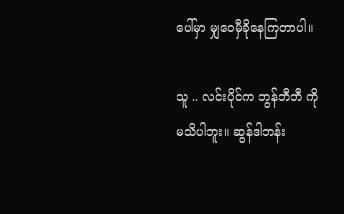ပေါ်မှာ မျှဝေမှီခိုနေကြတာပါ။

သူ .. လင်းပိုင်က ဘွန်ဘီဘီ ကို မသိပါဘူး။ ဆွန်ဒါဘန်း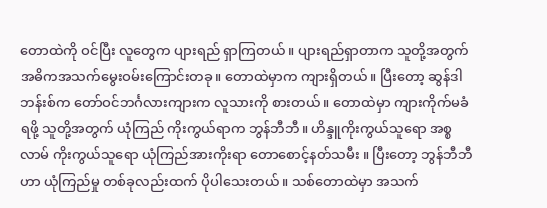တောထဲကို ဝင်ပြီး လူတွေက ပျားရည် ရှာကြတယ်။ ပျားရည်ရှာတာက သူတို့အတွက် အဓိကအသက်မွေးဝမ်းကြောင်းတခု။ တောထဲမှာက ကျားရှိတယ်။ ပြီးတော့ ဆွန်ဒါဘန်းစ်က တော်ဝင်ဘင်္ဂလားကျားက လူသားကို စားတယ်။ တောထဲမှာ ကျားကိုက်မခံရဖို့ သူတို့အတွက် ယုံကြည် ကိုးကွယ်ရာက ဘွန်ဘီဘီ။ ဟိန္ဒူကိုးကွယ်သူရော အစ္စလာမ် ကိုးကွယ်သူရော ယုံကြည်အားကိုးရာ တော‌စောင့်နတ်သမီး ။ ပြီးတော့ ဘွန်ဘီဘီဟာ ယုံကြည်မှု တစ်ခုလည်းထက် ပိုပါသေးတယ်။ သစ်တောထဲမှာ အသက်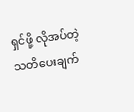ရှင်ဖို့ လိုအပ်တဲ့ သတိပေးချက်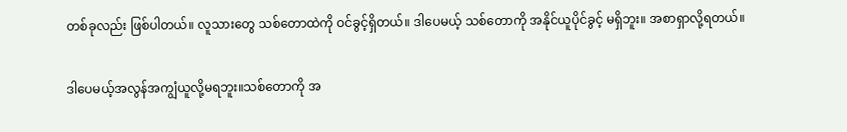တစ်ခုလည်း ဖြစ်ပါတယ်။ လူသားတွေ သစ်တောထဲကို ဝင်ခွင့်ရှိတယ်။ ဒါပေမယ့် သစ်တောကို အနိုင်ယူပိုင်ခွင့် မရှိဘူး။ အစာရှာလို့ရတယ်။

ဒါပေမယ့်အလွန်အကျွံယူလို့မရဘူး။သစ်တောကို အ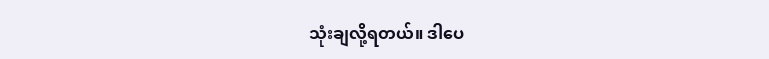သုံးချလို့ရတယ်။ ဒါပေ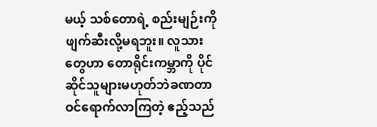မယ့် သစ်တောရဲ့ စည်းမျဉ်းကို ဖျက်ဆီးလို့မရဘူး။ လူသားတွေဟာ တောရိုင်းကမ္ဘာကို ပိုင်ဆိုင်သူများမဟုတ်ဘဲခဏတာဝင်ရောက်လာကြတဲ့ ဧည့်သည်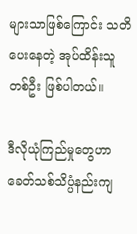များသာဖြစ်ကြောင်း သတိပေးနေတဲ့ အုပ်ထိန်းသူ တစ်ဦး ဖြစ်ပါတယ်။

ဒီလိုယုံကြည်မှုတွေဟာ ခေတ်သစ်သိပ္ပံနည်းကျ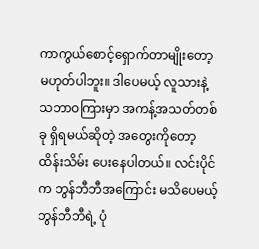ကာကွယ်စောင့်ရှောက်တာမျိုးတော့ မဟုတ်ပါဘူး။ ဒါပေမယ့် လူသားနဲ့ သဘာဝကြားမှာ အကန့်အသတ်တစ်ခု ရှိရမယ်ဆိုတဲ့ အတွေးကိုတော့ ထိန်းသိမ်း ပေးနေပါတယ်။ လင်းပိုင်က ဘွန်ဘီဘီအကြောင်း မသိပေမယ့် ဘွန်ဘီဘီရဲ့ ပုံ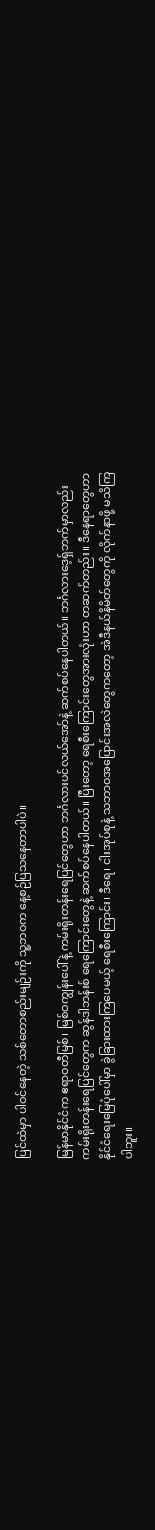ပြင်ထဲမှာ ပါဝင်နေတဲ့ သစ်တောစည်းမျဉ်းကို သူ့ဘဝက နေ့စဉ်ပြသနေတာပါပဲ။

မြန်မာနိုင်ငံက ဧရာဝတီမြစ်၊ မြစ်ဝကျွန်းပေါ်နဲ့ ကမ်းရိုးတန်းရေပြင်တွေဟာ ဘင်္ဂလားပင်လယ်အော်နဲ့ ဆက်စပ်နေပါတယ်။ ဘင်္ဂလားဒေ့ရှ်ဘက်မှာလည်း ကမ်းရိုးတန်းရေပြင်တွေက ဆွန်ဒါဘန်းစ် ရေကြောင်းတွေနဲ့ ဆက်စပ်နေပါတယ်။ ပြီးတော့ ရေစီးကြောင်းတွေအားလုံးဟာ တဆက်တည်း။ ဒီနေရာတွေဟာ နိုင်ငံရေးမြေပုံပေါ်မှာ ခွဲခြားထားကြပေမယ့် ရေစီးကြောင်း၊ ဒီရေ၊ ငါးအုပ်စုနဲ့ သဘာဝအပြောင်းအလဲတွေကတော့ အဲဒီနယ်နိမိတ်တွေကို လိုက်နာဖို့ မသိကြပါဘူး။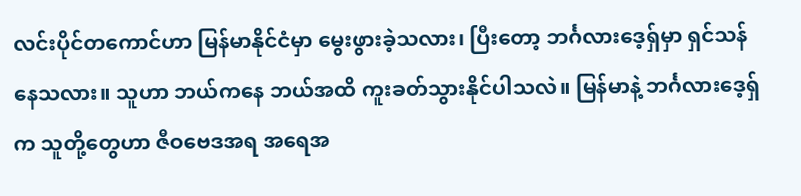လင်းပိုင်တကောင်ဟာ မြန်မာနိုင်ငံမှာ မွေးဖွားခဲ့သလား၊ ပြီးတော့ ဘင်္ဂလားဒေ့ရှ်မှာ ရှင်သန်နေသလား။ သူဟာ ဘယ်ကနေ ဘယ်အထိ ကူးခတ်သွားနိုင်ပါသလဲ။ မြန်မာနဲ့ ဘင်္ဂလားဒေ့ရှ်က သူတို့တွေဟာ ဇီဝဗေဒအရ အရေအ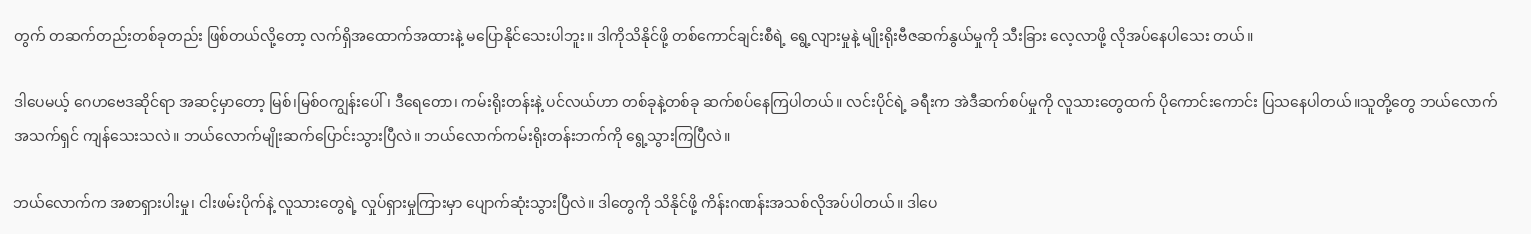တွက် တဆက်တည်းတစ်ခုတည်း ဖြစ်တယ်လို့တော့ လက်ရှိအထောက်အထားနဲ့ မပြောနိုင်သေးပါဘူး။ ဒါကိုသိနိုင်ဖို့ တစ်ကောင်ချင်းစီရဲ့ ရွေ့လျားမှုနဲ့ မျိုးရိုးဗီဇဆက်နွယ်မှုကို သီးခြား လေ့လာဖို့ လိုအပ်နေပါ‌သေး တယ်။

ဒါပေမယ့် ဂေဟဗေဒဆိုင်ရာ အဆင့်မှာတော့ မြစ်၊မြစ်ဝကျွန်းပေါ်၊ ဒီရေတော၊ ကမ်းရိုးတန်းနဲ့ ပင်လယ်ဟာ တစ်ခုနဲ့တစ်ခု ဆက်စပ်နေကြပါတယ်။ လင်းပိုင်ရဲ့ ခရီးက အဲဒီဆက်စပ်မှုကို လူသားတွေထက် ပိုကောင်းကောင်း ပြသနေပါတယ်။သူတို့တွေ ဘယ်လောက် အသက်ရှင် ကျန်သေးသလဲ။ ဘယ်လောက်မျိုးဆက်ပြောင်းသွားပြီလဲ။ ဘယ်လောက်ကမ်းရိုးတန်းဘက်ကို ရွေ့သွားကြပြီလဲ။

ဘယ်လောက်က အစာရှားပါးမှု၊ ငါးဖမ်းပိုက်နဲ့ လူသားတွေရဲ့ လှုပ်ရှားမှုကြားမှာ ပျောက်ဆုံးသွားပြီလဲ။ ဒါတွေကို သိနိုင်ဖို့ ကိန်းဂဏန်းအသစ်လိုအပ်ပါတယ်။ ဒါပေ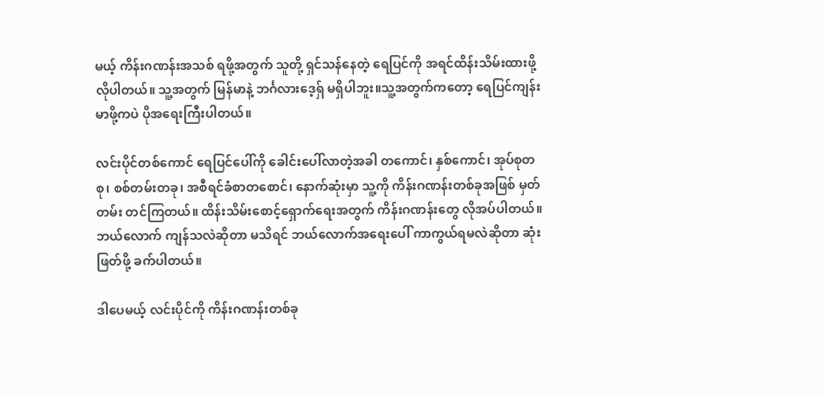မယ့် ကိန်းဂဏန်းအသစ် ရဖို့အတွက် သူတို့ ရှင်သန်နေတဲ့ ရေပြင်ကို အရင်ထိန်းသိမ်းထားဖို့လိုပါတယ်။ သူ့အတွက် မြန်မာနဲ့ ဘင်္ဂလားဒေ့ရှ် မရှိပါဘူး။သူ့အတွက်ကတော့ ရေပြင်ကျန်းမာဖို့ကပဲ ပိုအရေးကြီးပါတယ်။

လင်းပိုင်တစ်ကောင် ရေပြင်ပေါ်ကို ခေါင်းပေါ်လာတဲ့အခါ တကောင်၊ နှစ်ကောင်၊ အုပ်စုတစု၊ စစ်တမ်းတခု၊ အစီရင်ခံစာတစောင်၊ နောက်ဆုံးမှာ သူ့ကို ကိန်းဂဏန်းတစ်ခုအဖြစ် မှတ်တမ်း တင်ကြတယ်။ ထိန်းသိမ်းစောင့်ရှောက်ရေးအတွက် ကိန်းဂဏန်းတွေ လိုအပ်ပါတယ်။ ဘယ်လောက် ကျန်သလဲဆိုတာ မသိရင် ဘယ်လောက်အရေးပေါ် ကာကွယ်ရမလဲဆိုတာ ဆုံးဖြတ်ဖို့ ခက်ပါတယ်။

ဒါပေမယ့် လင်းပိုင်ကို ကိန်းဂဏန်းတစ်ခု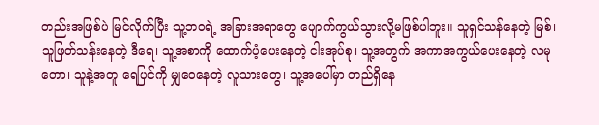တည်းအဖြစ်ပဲ မြင်လိုက်ပြီး သူ့ဘဝရဲ့ အခြားအရာတွေ ပျောက်ကွယ်သွားလို့မဖြစ်ပါဘူး။ သူရှင်သန်နေတဲ့ မြစ်၊ သူဖြတ်သန်းနေတဲ့ ဒီရေ၊ သူ့အစာကို ထောက်ပံ့ပေးနေတဲ့ ငါးအုပ်စု၊ သူ့အတွက် အကာအကွယ်ပေးနေတဲ့ လမုတော၊ သူနဲ့အတူ ရေပြင်ကို မျှဝေနေတဲ့ လူသားတွေ၊ သူ့အပေါ်မှာ တည်ရှိနေ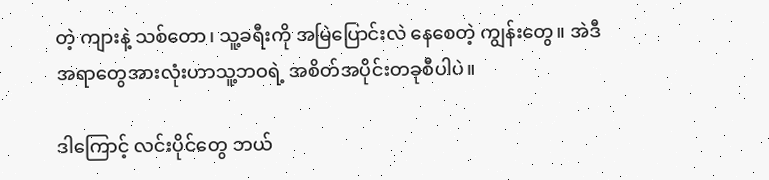တဲ့ ကျားနဲ့ သစ်တော၊ သူ့ခရီးကို အမြဲပြောင်းလဲ နေစေတဲ့ ကျွန်းတွေ။ အဲဒီအရာတွေအားလုံးဟာသူ့ဘဝရဲ့ အစိတ်အပိုင်းတခုစီပါပဲ။

ဒါကြောင့် လင်းပိုင်တွေ ဘယ်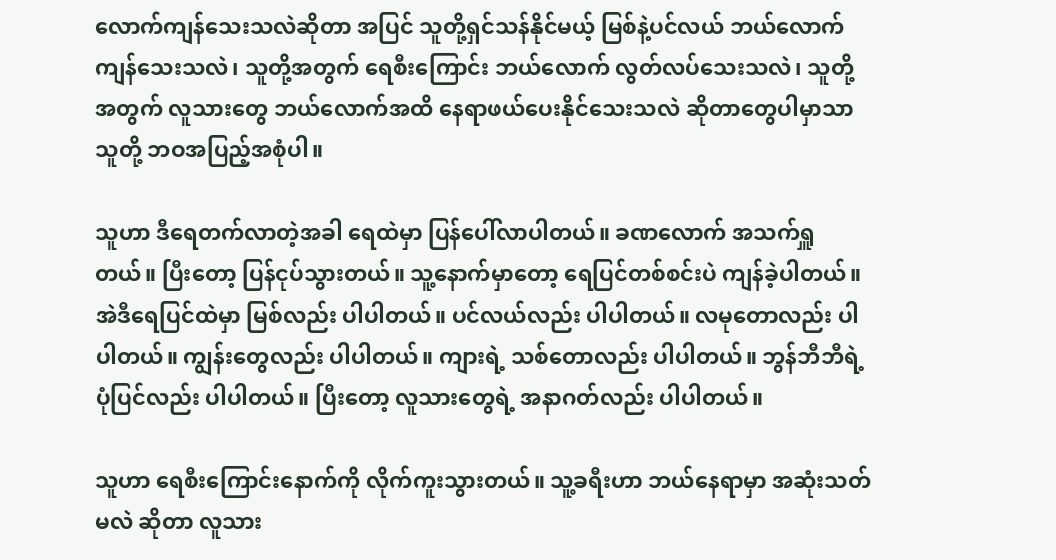လောက်ကျန်သေးသလဲဆိုတာ အပြင် သူတို့ရှင်သန်နိုင်မယ့် မြစ်နဲ့ပင်လယ် ဘယ်လောက်ကျန်သေးသလဲ၊ သူတို့အတွက် ရေစီးကြောင်း ဘယ်လောက် လွတ်လပ်သေးသလဲ၊ သူတို့အတွက် လူသားတွေ ဘယ်လောက်အထိ နေရာဖယ်ပေးနိုင်သေးသလဲ ဆိုတာတွေပါမှာသာ သူတို့ ဘဝအပြည့်အစုံပါ။

သူဟာ ဒီရေတက်လာတဲ့အခါ ရေထဲမှာ ပြန်ပေါ်လာပါတယ်။ ခဏလောက် အသက်ရှူတယ်။ ပြီးတော့ ပြန်ငုပ်သွားတယ်။ သူ့နောက်မှာတော့ ရေပြင်တစ်စင်းပဲ ကျန်ခဲ့ပါတယ်။ အဲဒီရေပြင်ထဲမှာ မြစ်လည်း ပါပါတယ်။ ပင်လယ်လည်း ပါပါတယ်။ လမုတောလည်း ပါပါတယ်။ ကျွန်းတွေလည်း ပါပါတယ်။ ကျားရဲ့ သစ်တောလည်း ပါပါတယ်။ ဘွန်ဘီဘီရဲ့ ပုံပြင်လည်း ပါပါတယ်။ ပြီးတော့ လူသားတွေရဲ့ အနာဂတ်လည်း ပါပါတယ်။

သူဟာ ရေစီးကြောင်းနောက်ကို လိုက်ကူးသွားတယ်။ သူ့ခရီးဟာ ဘယ်နေရာမှာ အဆုံးသတ်မလဲ ဆိုတာ လူသား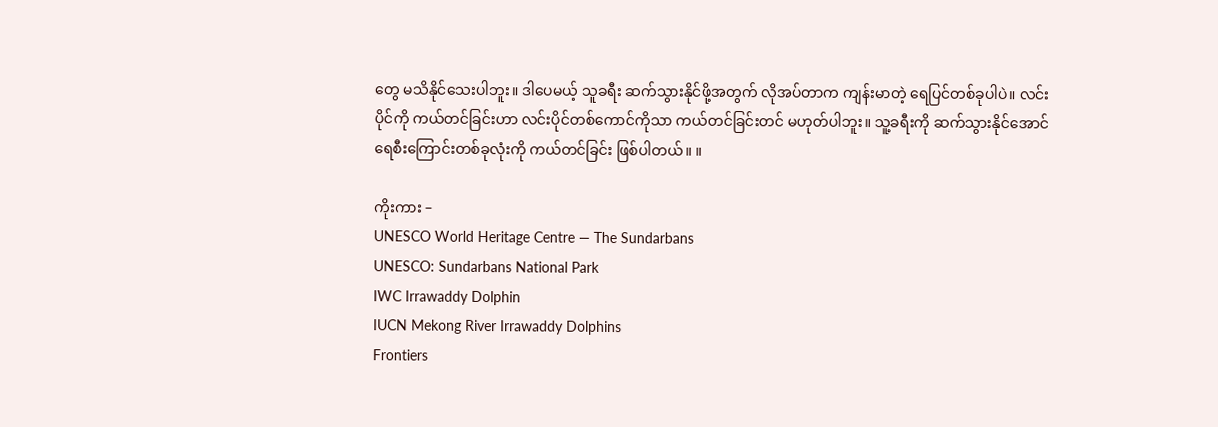တွေ မသိနိုင်သေးပါဘူး။ ဒါပေမယ့် သူခရီး ဆက်သွားနိုင်ဖို့အတွက် လိုအပ်တာက ကျန်းမာတဲ့ ရေပြင်တစ်ခုပါပဲ။ လင်းပိုင်ကို ကယ်တင်ခြင်းဟာ လင်းပိုင်တစ်ကောင်ကိုသာ ကယ်တင်ခြင်းတင် မဟုတ်ပါဘူး။ သူ့ခရီးကို ဆက်သွားနိုင်အောင် ရေစီးကြောင်းတစ်ခုလုံးကို ကယ်တင်ခြင်း ဖြစ်ပါတယ်။ ။

ကိုးကား –
UNESCO World Heritage Centre — The Sundarbans
UNESCO: Sundarbans National Park
IWC Irrawaddy Dolphin
IUCN Mekong River Irrawaddy Dolphins
Frontiers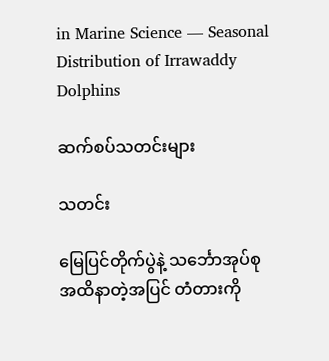in Marine Science — Seasonal Distribution of Irrawaddy Dolphins

ဆက်စပ်သတင်းများ

သတင်း

မြေပြင်တိုက်ပွဲနဲ့ သင်္ဘောအုပ်စုအထိနာတဲ့အပြင် တံတားကို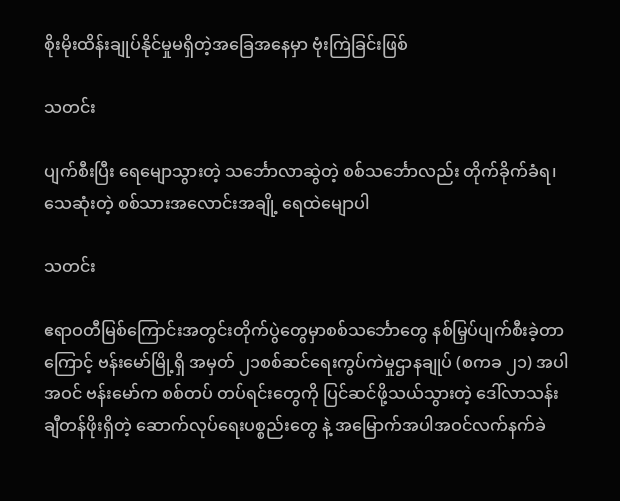စိုးမိုးထိန်းချုပ်နိုင်မှုမရှိတဲ့အခြေအနေမှာ ဗုံးကြဲခြင်းဖြစ်

သတင်း

ပျက်စီးပြီး ရေမျောသွားတဲ့ သင်္ဘောလာဆွဲတဲ့ စစ်သင်္ဘောလည်း တိုက်ခိုက်ခံရ၊ သေဆုံးတဲ့ စစ်သားအလောင်းအချို့ ရေထဲမျောပါ

သတင်း

ဧရာဝတီမြစ်ကြောင်းအတွင်းတိုက်ပွဲတွေမှာစစ်သင်္ဘောတွေ နစ်မြှပ်ပျက်စီးခဲ့တာကြောင့် ဗန်းမော်မြို့ရှိ အမှတ် ၂၁စစ်ဆင်ရေးကွပ်ကဲမှုဌာနချုပ် (စကခ ၂၁) အပါအဝင် ဗန်းမော်က စစ်တပ် တပ်ရင်းတွေကို ပြင်ဆင်ဖို့သယ်သွားတဲ့ ဒေါ်လာသန်းချီတန်ဖိုးရှိတဲ့ ဆောက်လုပ်ရေးပစ္စည်းတွေ နဲ့ အမြောက်အပါအဝင်လက်နက်ခဲ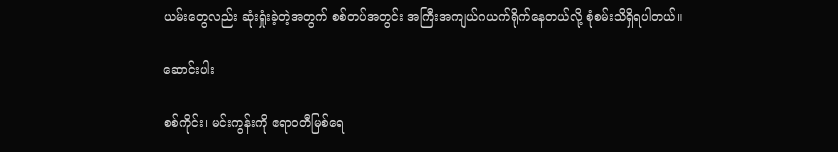ယမ်း‌တွေလည်း ဆုံးရှုံးခဲ့တဲ့အတွက် စစ်တပ်အတွင်း အကြီးအကျယ်ဂယက်ရိုက်နေတယ်လို့ စုံစမ်းသိရှိရပါတယ်။

ဆောင်းပါး

စစ်ကိုင်း၊ မင်းကွန်းကို ဧရာဝတီမြစ်ရေ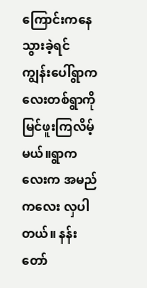ကြောင်းကနေသွားခဲ့ရင်ကျွန်းပေါ်ရွာကလေးတစ်ရွာကို မြင်ဖူးကြလိမ့်မယ်။ရွာကလေးက အမည်ကလေး လှပါတယ်။ နန်းတော်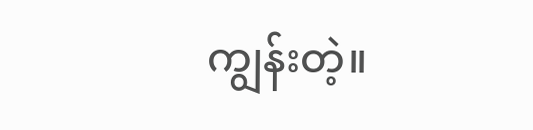ကျွန်းတဲ့။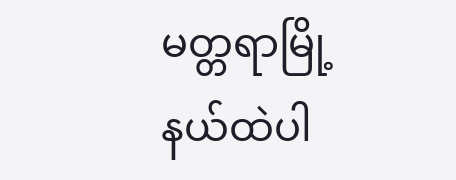မတ္တရာမြို့နယ်ထဲပါ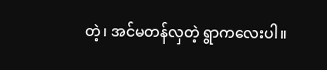တဲ့၊ အင်မတန်လှတဲ့ ရွာကလေးပါ။